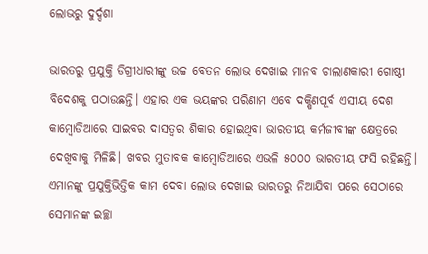ଲୋଭରୁ ଦୁର୍ଦ୍ଦଶା

ଭାରତରୁ ପ୍ରଯୁକ୍ତି ଡିଗ୍ରୀଧାରୀଙ୍କୁ ଉଚ୍ଚ ବେତନ ଲୋଭ ଦେଖାଇ ମାନବ ଚାଲାଣକାରୀ ଗୋଷ୍ଠୀ ବିଦେଶକୁ ପଠାଉଛନ୍ତି। ଏହାର ଏକ ଭୟଙ୍କର ପରିଣାମ ଏବେ ଦକ୍ଷିଣପୂର୍ବ ଏସୀୟ ଦେଶ କାମ୍ବୋଡିଆରେ ସାଇବର ଦାସତ୍ୱର ଶିକାର ହୋଇଥିବା ଭାରତୀୟ କର୍ମଜୀବୀଙ୍କ କ୍ଷେତ୍ରରେ ଦେଖିବାକୁ ମିଳିଛି। ଖବର ମୁତାବକ କାମ୍ବୋଡିଆରେ ଏଭଳି ୫୦୦୦ ଭାରତୀୟ ଫସି ରହିଛନ୍ତି। ଏମାନଙ୍କୁ ପ୍ରଯୁକ୍ତିଭିତ୍ତିକ କାମ ଦେବା ଲୋଭ ଦେଖାଇ ଭାରତରୁ ନିଆଯିବା ପରେ ସେଠାରେ ସେମାନଙ୍କ ଇଚ୍ଛା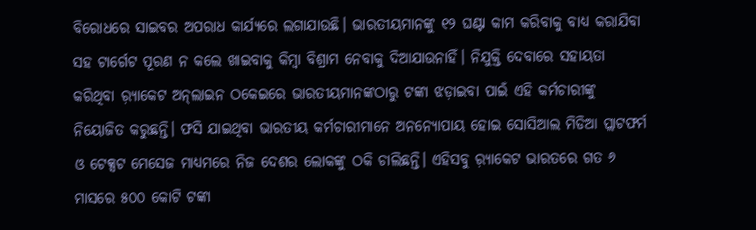ବିରୋଧରେ ସାଇବର ଅପରାଧ କାର୍ଯ୍ୟରେ ଲଗାଯାଉଛି। ଭାରତୀୟମାନଙ୍କୁ ୧୨ ଘଣ୍ଟା କାମ କରିବାକୁ ବାଧ୍ୟ କରାଯିବା ସହ ଟାର୍ଗେଟ ପୂରଣ ନ କଲେ ଖାଇବାକୁ କିମ୍ବା ବିଶ୍ରାମ ନେବାକୁ ଦିଆଯାଉନାହିଁ। ନିଯୁକ୍ତି ଦେବାରେ ସହାୟତା କରିଥିବା ର଼୍ୟାକେଟ ଅନ୍‌ଲାଇନ ଠକେଇରେ ଭାରତୀୟମାନଙ୍କଠାରୁ ଟଙ୍କା ଝଡ଼ାଇବା ପାଇଁ ଏହି କର୍ମଚାରୀଙ୍କୁ ନିୟୋଜିତ କରୁଛନ୍ତି। ଫସି ଯାଇଥିବା ଭାରତୀୟ କର୍ମଚାରୀମାନେ ଅନନ୍ୟୋପାୟ ହୋଇ ସୋସିଆଲ ମିଡିଆ ପ୍ଲାଟଫର୍ମ ଓ ଟେକ୍ସଟ ମେସେଜ ମାଧ୍ୟମରେ ନିଜ ଦେଶର ଲୋକଙ୍କୁ ଠକି ଚାଲିଛନ୍ତି। ଏହିସବୁ ର଼୍ୟାକେଟ ଭାରତରେ ଗତ ୬ ମାସରେ ୫୦୦ କୋଟି ଟଙ୍କା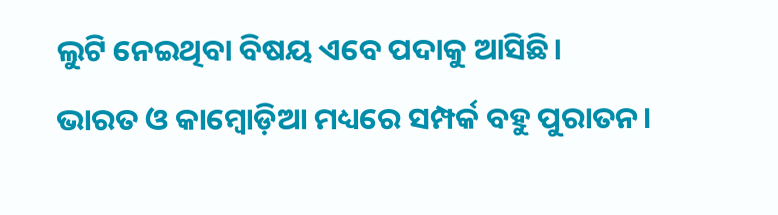ଲୁଟି ନେଇଥିବା ବିଷୟ ଏବେ ପଦାକୁ ଆସିଛି।
ଭାରତ ଓ କାମ୍ବୋଡ଼ିଆ ମଧ୍ୟରେ ସମ୍ପର୍କ ବହୁ ପୁରାତନ।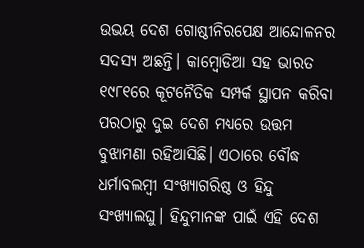ଉଭୟ ଦେଶ ଗୋଷ୍ଠୀନିରପେକ୍ଷ ଆନ୍ଦୋଳନର ସଦସ୍ୟ ଅଛନ୍ତି। କାମ୍ବୋଡିଆ ସହ ଭାରତ ୧୯୮୧ରେ କୂଟନୈତିକ ସମ୍ପର୍କ ସ୍ଥାପନ କରିବା ପରଠାରୁ ଦୁଇ ଦେଶ ମଧ୍ୟରେ ଉତ୍ତମ ବୁଝାମଣା ରହିଆସିଛି। ଏଠାରେ ବୌଦ୍ଧ ଧର୍ମାବଲମ୍ବୀ ସଂଖ୍ୟାଗରିଷ୍ଠ ଓ ହିନ୍ଦୁ ସଂଖ୍ୟାଲଘୁ। ହିନ୍ଦୁମାନଙ୍କ ପାଇଁ ଏହି ଦେଶ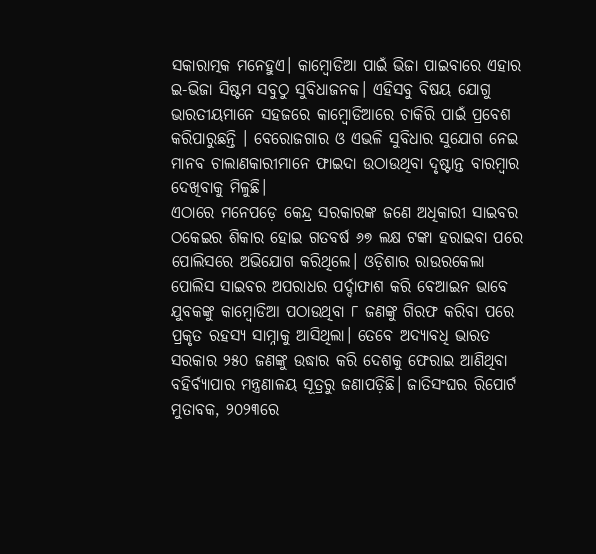ସକାରାତ୍ମକ ମନେହୁଏ। କାମ୍ବୋଡିଆ ପାଇଁ ଭିଜା ପାଇବାରେ ଏହାର ଇ-ଭିଜା ସିଷ୍ଟମ ସବୁଠୁ ସୁବିଧାଜନକ। ଏହିସବୁ ବିଷୟ ଯୋଗୁ ଭାରତୀୟମାନେ ସହଜରେ କାମ୍ବୋଡିଆରେ ଚାକିରି ପାଇଁ ପ୍ରବେଶ କରିପାରୁଛନ୍ତି । ବେରୋଜଗାର ଓ ଏଭଳି ସୁବିଧାର ସୁଯୋଗ ନେଇ ମାନବ ଚାଲାଣକାରୀମାନେ ଫାଇଦା ଉଠାଉଥିବା ଦୃଷ୍ଟାନ୍ତ ବାରମ୍ବାର ଦେଖିବାକୁ ମିଳୁଛି।
ଏଠାରେ ମନେପଡ଼େ କେନ୍ଦ୍ର ସରକାରଙ୍କ ଜଣେ ଅଧିକାରୀ ସାଇବର ଠକେଇର ଶିକାର ହୋଇ ଗତବର୍ଷ ୬୭ ଲକ୍ଷ ଟଙ୍କା ହରାଇବା ପରେ ପୋଲିସରେ ଅଭିଯୋଗ କରିଥିଲେ। ଓଡ଼ିଶାର ରାଉରକେଲା ପୋଲିସ ସାଇବର ଅପରାଧର ପର୍ଦ୍ଦାଫାଶ କରି ବେଆଇନ ଭାବେ ଯୁବକଙ୍କୁ କାମ୍ବୋଡିଆ ପଠାଉଥିବା ୮ ଜଣଙ୍କୁ ଗିରଫ କରିବା ପରେ ପ୍ରକୃତ ରହସ୍ୟ ସାମ୍ନାକୁ ଆସିଥିଲା। ତେବେ ଅଦ୍ୟାବଧି ଭାରତ ସରକାର ୨୫୦ ଜଣଙ୍କୁ ଉଦ୍ଧାର କରି ଦେଶକୁ ଫେରାଇ ଆଣିଥିବା ବହିର୍ବ୍ୟାପାର ମନ୍ତ୍ରଣାଳୟ ସୂତ୍ରରୁ ଜଣାପଡ଼ିଛି। ଜାତିସଂଘର ରିପୋର୍ଟ ମୁତାବକ, ୨୦୨୩ରେ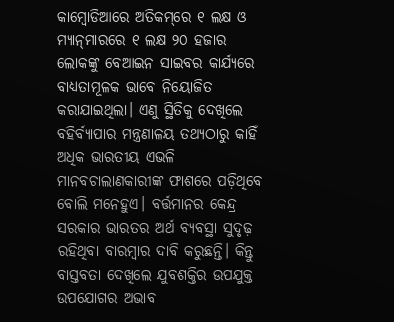କାମ୍ବୋଡିଆରେ ଅତିକମ୍‌ରେ ୧ ଲକ୍ଷ ଓ ମ୍ୟାନ୍‌ମାରରେ ୧ ଲକ୍ଷ ୨୦ ହଜାର ଲୋକଙ୍କୁ ବେଆଇନ ସାଇବର କାର୍ଯ୍ୟରେ ବାଧ୍ୟତାମୂଳକ ଭାବେ ନିୟୋଜିତ କରାଯାଇଥିଲା। ଏଣୁ ସ୍ଥିତିକୁ ଦେଖିଲେ ବହିର୍ବ୍ୟାପାର ମନ୍ତ୍ରଣାଳୟ ତଥ୍ୟଠାରୁ କାହିଁ ଅଧିକ ଭାରତୀୟ ଏଭଳି ମାନବଚାଲାଣକାରୀଙ୍କ ଫାଶରେ ପଡ଼ିଥିବେ ବୋଲି ମନେହୁଏ। ବର୍ତ୍ତମାନର କେନ୍ଦ୍ର ସରକାର ଭାରତର ଅର୍ଥ ବ୍ୟବସ୍ଥା ସୁଦୃଢ଼ ରହିଥିବା ବାରମ୍ବାର ଦାବି କରୁଛନ୍ତି। କିନ୍ତୁ ବାସ୍ତବତା ଦେଖିଲେ ଯୁବଶକ୍ତିର ଉପଯୁକ୍ତ ଉପଯୋଗର ଅଭାବ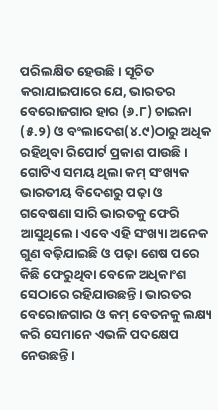ପରିଲକ୍ଷିତ ହେଉଛି। ସୂଚିତ କରାଯାଇପାରେ ଯେ, ଭାରତର ବେରୋଜଗାର ହାର (୬.୮) ଚାଇନା (୫.୨) ଓ ବଂଲାଦେଶ(୪.୯)ଠାରୁ ଅଧିକ ରହିଥିବା ରିପୋର୍ଟ ପ୍ରକାଶ ପାଉଛି। ଗୋଟିଏ ସମୟ ଥିଲା କମ୍‌ ସଂଖ୍ୟକ ଭାରତୀୟ ବିଦେଶରୁ ପଢ଼ା ଓ ଗବେଷଣା ସାରି ଭାରତକୁ ଫେରି ଆସୁଥିଲେ। ଏବେ ଏହି ସଂଖ୍ୟା ଅନେକ ଗୁଣ ବଢ଼ିଯାଇଛି ଓ ପଢ଼ା ଶେଷ ପରେ କିଛି ଫେରୁଥିବା ବେଳେ ଅଧିକାଂଶ ସେଠାରେ ରହିଯାଉଛନ୍ତି। ଭାରତର ବେରୋଜଗାର ଓ କମ୍‌ ବେତନକୁ ଲକ୍ଷ୍ୟ କରି ସେମାନେ ଏଭଳି ପଦକ୍ଷେପ ନେଉଛନ୍ତି।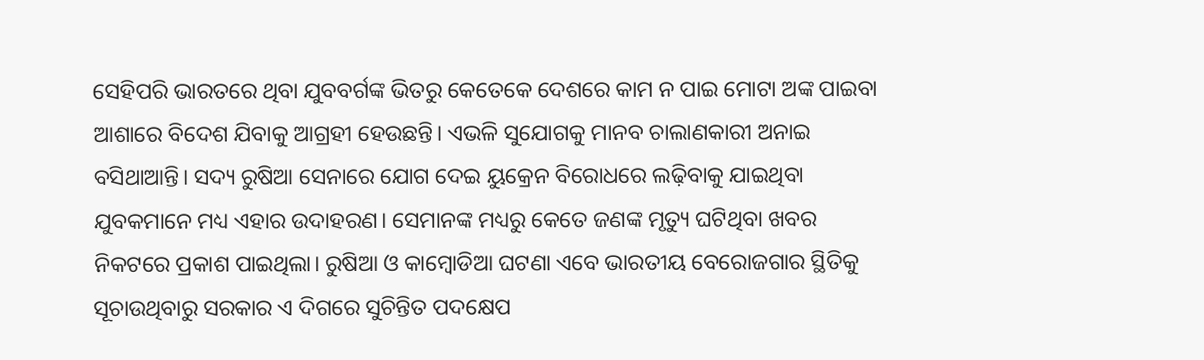ସେହିପରି ଭାରତରେ ଥିବା ଯୁବବର୍ଗଙ୍କ ଭିତରୁ କେତେକେ ଦେଶରେ କାମ ନ ପାଇ ମୋଟା ଅଙ୍କ ପାଇବା ଆଶାରେ ବିଦେଶ ଯିବାକୁ ଆଗ୍ରହୀ ହେଉଛନ୍ତି। ଏଭଳି ସୁଯୋଗକୁ ମାନବ ଚାଲାଣକାରୀ ଅନାଇ ବସିଥାଆନ୍ତି। ସଦ୍ୟ ରୁଷିଆ ସେନାରେ ଯୋଗ ଦେଇ ୟୁକ୍ରେନ ବିରୋଧରେ ଲଢ଼ିବାକୁ ଯାଇଥିବା ଯୁବକମାନେ ମଧ୍ୟ ଏହାର ଉଦାହରଣ। ସେମାନଙ୍କ ମଧ୍ୟରୁ କେତେ ଜଣଙ୍କ ମୃତ୍ୟୁ ଘଟିଥିବା ଖବର ନିକଟରେ ପ୍ରକାଶ ପାଇଥିଲା। ରୁଷିଆ ଓ କାମ୍ବୋଡିଆ ଘଟଣା ଏବେ ଭାରତୀୟ ବେରୋଜଗାର ସ୍ଥିତିକୁ ସୂଚାଉଥିବାରୁ ସରକାର ଏ ଦିଗରେ ସୁଚିନ୍ତିତ ପଦକ୍ଷେପ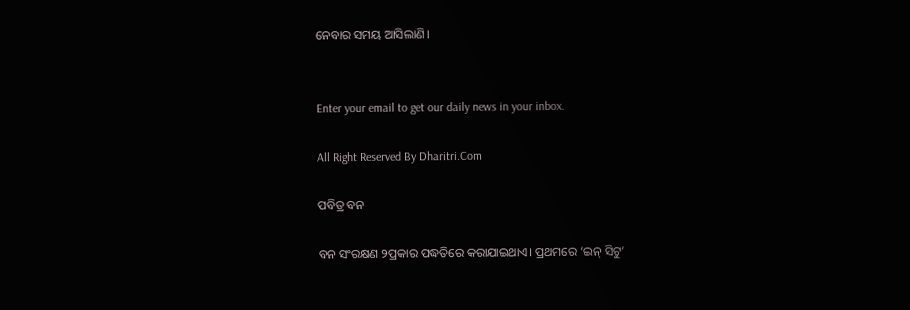ନେବାର ସମୟ ଆସିଲାଣି।


Enter your email to get our daily news in your inbox.

All Right Reserved By Dharitri.Com

ପବିତ୍ର ବନ

ବନ ସଂରକ୍ଷଣ ୨ପ୍ରକାର ପଦ୍ଧତିରେ କରାଯାଇଥାଏ। ପ୍ରଥମରେ ‘ଇନ୍‌ ସିଟୁ’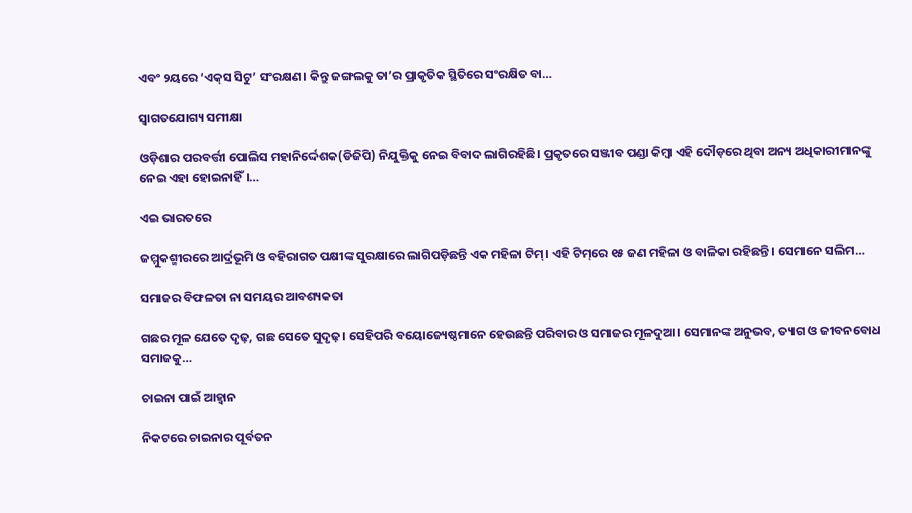ଏବଂ ୨ୟରେ ‘ଏକ୍‌ସ ସିଟୁ’ ସଂରକ୍ଷଣ। କିନ୍ତୁ ଜଙ୍ଗଲକୁ ତା’ର ପ୍ରାକୃତିକ ସ୍ଥିତିରେ ସଂରକ୍ଷିତ ବା…

ସ୍ବାଗତଯୋଗ୍ୟ ସମୀକ୍ଷା

ଓଡ଼ିଶାର ପରବର୍ତ୍ତୀ ପୋଲିସ ମହାନିର୍ଦ୍ଦେଶକ(ଡିଜିପି) ନିଯୁକ୍ତିକୁ ନେଇ ବିବାଦ ଲାଗିରହିଛି। ପ୍ରକୃତରେ ସଞ୍ଜୀବ ପଣ୍ଡା କିମ୍ବା ଏହି ଦୌଡ଼ରେ ଥିବା ଅନ୍ୟ ଅଧିକାରୀମାନଙ୍କୁ ନେଇ ଏହା ହୋଇନାହିଁ।…

ଏଇ ଭାରତରେ

ଜମ୍ମୁକଶ୍ମୀରରେ ଆର୍ଦ୍ରଭୂମି ଓ ବହିରାଗତ ପକ୍ଷୀଙ୍କ ସୁରକ୍ଷାରେ ଲାଗିପଡ଼ିଛନ୍ତି ଏକ ମହିଳା ଟିମ୍‌। ଏହି ଟିମ୍‌ରେ ୧୫ ଜଣ ମହିଳା ଓ ବାଳିକା ରହିଛନ୍ତି। ସେମାନେ ସଲିମ…

ସମାଜର ବିଫଳତା ନା ସମୟର ଆବଶ୍ୟକତା

ଗଛର ମୂଳ ଯେତେ ଦୃଢ଼, ଗଛ ସେତେ ସୁଦୃଢ଼। ସେହିପରି ବୟୋଜ୍ୟେଷ୍ଠମାନେ ହେଉଛନ୍ତି ପରିବାର ଓ ସମାଜର ମୂଳଦୁଆ। ସେମାନଙ୍କ ଅନୁଭବ, ତ୍ୟାଗ ଓ ଜୀବନବୋଧ ସମାଜକୁ…

ଚାଇନା ପାଇଁ ଆହ୍ବାନ

ନିକଟରେ ଚାଇନାର ପୂର୍ବତନ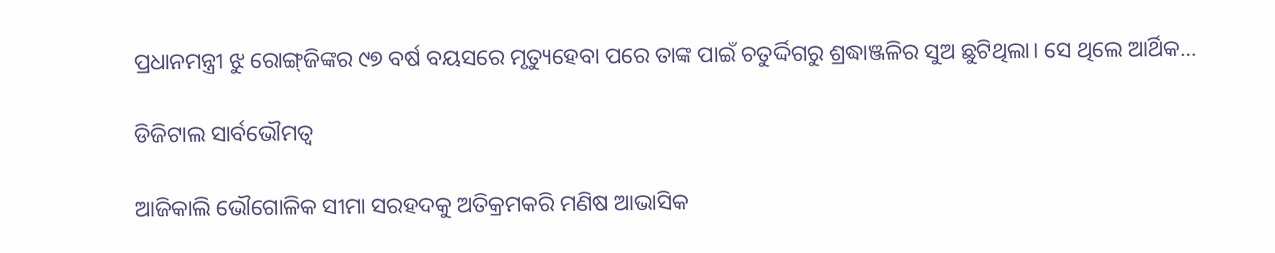ପ୍ରଧାନମନ୍ତ୍ରୀ ଝୁ ରୋଙ୍ଗ୍‌ଜିଙ୍କର ୯୭ ବର୍ଷ ବୟସରେ ମୃତ୍ୟୁହେବା ପରେ ତାଙ୍କ ପାଇଁ ଚତୁର୍ଦ୍ଦିଗରୁ ଶ୍ରଦ୍ଧାଞ୍ଜଳିର ସୁଅ ଛୁଟିଥିଲା। ସେ ଥିଲେ ଆର୍ଥିକ…

ଡିଜିଟାଲ ସାର୍ବଭୌମତ୍ୱ

ଆଜିକାଲି ଭୌଗୋଳିକ ସୀମା ସରହଦକୁ ଅତିକ୍ରମକରି ମଣିଷ ଆଭାସିକ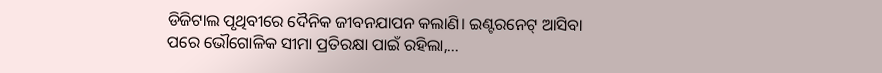ଡିଜିଟାଲ ପୃଥିବୀରେ ଦୈନିକ ଜୀବନଯାପନ କଲାଣି। ଇଣ୍ଟରନେଟ୍‌ ଆସିବା ପରେ ଭୌଗୋଳିକ ସୀମା ପ୍ରତିରକ୍ଷା ପାଇଁ ରହିଲା,…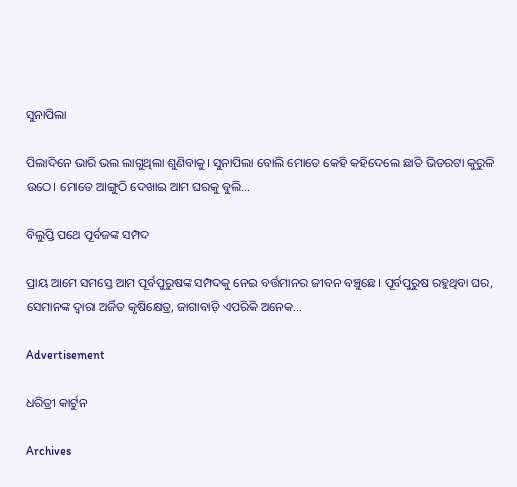ସୁନାପିଲା

ପିଲାଦିନେ ଭାରି ଭଲ ଲାଗୁଥିଲା ଶୁଣିବାକୁ। ସୁନାପିଲା ବୋଲି ମୋତେ କେହି କହିଦେଲେ ଛାତି ଭିତରଟା କୁରୁଳି ଉଠେ। ମୋତେ ଆଙ୍ଗୁଠି ଦେଖାଇ ଆମ ଘରକୁ ବୁଲି…

ବିଲୁପ୍ତି ପଥେ ପୂର୍ବଜଙ୍କ ସମ୍ପଦ

ପ୍ରାୟ ଆମେ ସମସ୍ତେ ଆମ ପୂର୍ବପୁରୁଷଙ୍କ ସମ୍ପଦକୁ ନେଇ ବର୍ତ୍ତମାନର ଜୀବନ ବଞ୍ଚୁଛେ। ପୂର୍ବପୁରୁଷ ରହୁଥିବା ଘର, ସେମାନଙ୍କ ଦ୍ୱାରା ଅର୍ଜିତ କୃଷିକ୍ଷେତ୍ର, ଜାଗାବାଡ଼ି ଏପରିକି ଅନେକ…

Advertisement

ଧରିତ୍ରୀ କାର୍ଟୁନ

Archives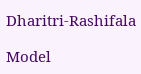Dharitri-Rashifala

Model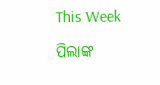This Week

ପିଲାଙ୍କ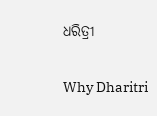ଧରିତ୍ରୀ

Why Dharitri